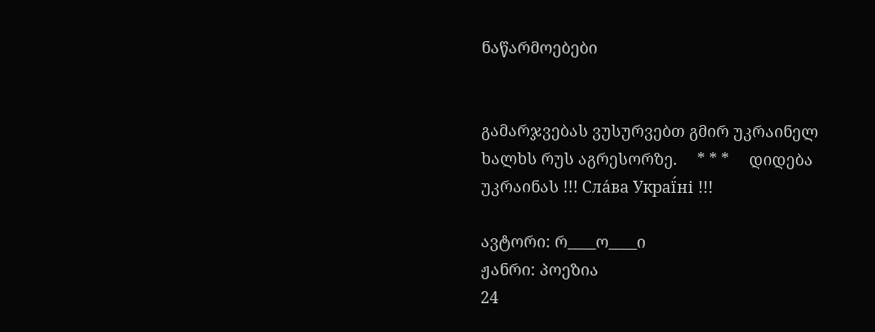ნაწარმოებები


გამარჯვებას ვუსურვებთ გმირ უკრაინელ ხალხს რუს აგრესორზე.     * * *     დიდება უკრაინას !!! Сла́ва Украї́ні !!!

ავტორი: რ____ო____ი
ჟანრი: პოეზია
24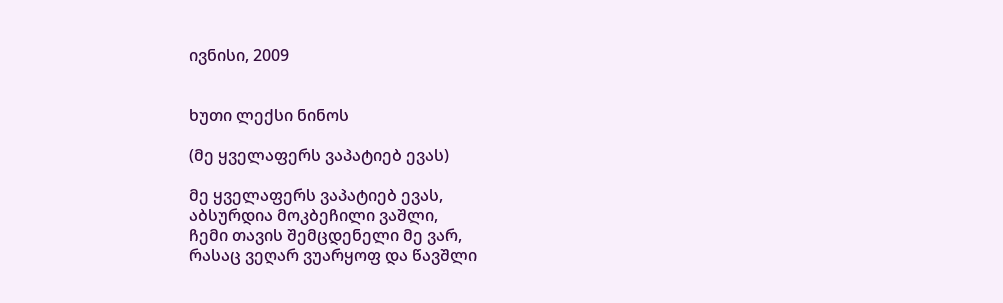ივნისი, 2009


ხუთი ლექსი ნინოს

(მე ყველაფერს ვაპატიებ ევას)

მე ყველაფერს ვაპატიებ ევას,
აბსურდია მოკბეჩილი ვაშლი,
ჩემი თავის შემცდენელი მე ვარ,
რასაც ვეღარ ვუარყოფ და წავშლი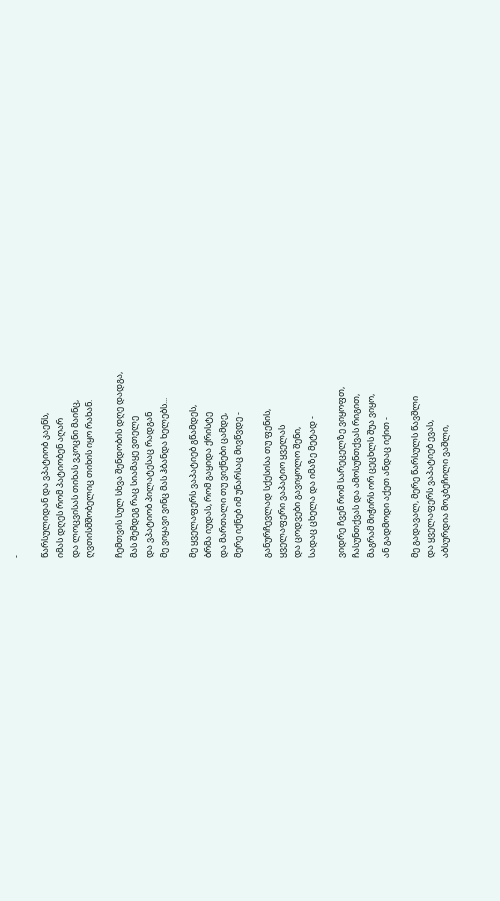-

წარსულიდან და ვპატიობ კაენს,
იმას დღეს რომ პატიობენ აღარ
და ლოცვისას თიხას ვკოცნი მაინც,
ღვთისმშობელიც თიხის იყო რახან.

ჩემთვის სულ სხვა შენდობის დღე დადგა,
მას შემდეგ რაც სიამაყე ვთელე
და ვპატიობ პილატესაც რადგან
მე ვიყავი ვინც მას ჰბანდა ხელებს...

მე ყველაფერს ვაპატიებ გწამდეს,
ბრმა იუდას, რომ გაყიდა ქრისტე
და მართალი თუ ვიქნები ცამდე,
მერე იქნებ იმ უნარსაც მივწვდე -

განურჩევლად სქესისა თუ ფენის,
ყველაფერი ვაპატიო ყველას
და ცოდვები გავიყოლო შენი,
სადაც ცხელა და იმაზე მეტად -

ვიდრე ჩვენ რომ სარეცელზე ვიყოფთ,
ჩასუნთქვას და ამოსუნთქვას რიგით,
მაგრამ მიჭირს ორ ცეცხლს შუა ვიყო,
ან გადმოდი აქეთ ანდაც იქით -

მე გადავალ, მერე წარსულს წავშლი
და ყველაფერს ვაპატიებ ევას,
აბსურდია მოკბეჩილი ვაშლი,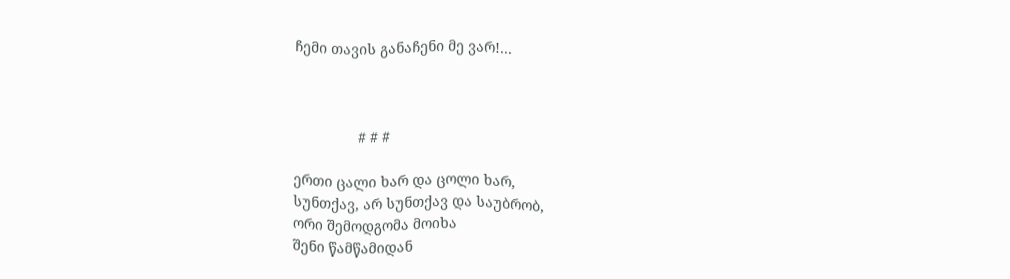ჩემი თავის განაჩენი მე ვარ!...



                # # #

ერთი ცალი ხარ და ცოლი ხარ,
სუნთქავ, არ სუნთქავ და საუბრობ,
ორი შემოდგომა მოიხა
შენი წამწამიდან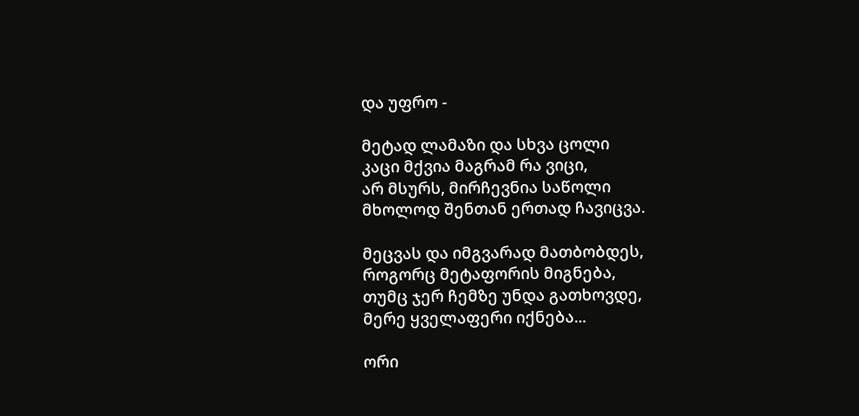და უფრო -

მეტად ლამაზი და სხვა ცოლი
კაცი მქვია მაგრამ რა ვიცი,
არ მსურს, მირჩევნია საწოლი
მხოლოდ შენთან ერთად ჩავიცვა.

მეცვას და იმგვარად მათბობდეს,
როგორც მეტაფორის მიგნება,
თუმც ჯერ ჩემზე უნდა გათხოვდე,
მერე ყველაფერი იქნება...

ორი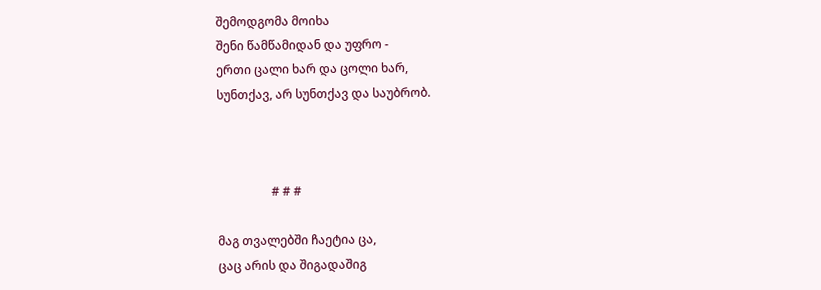შემოდგომა მოიხა
შენი წამწამიდან და უფრო -
ერთი ცალი ხარ და ცოლი ხარ,
სუნთქავ, არ სუნთქავ და საუბრობ.



                  # # #

მაგ თვალებში ჩაეტია ცა,
ცაც არის და შიგადაშიგ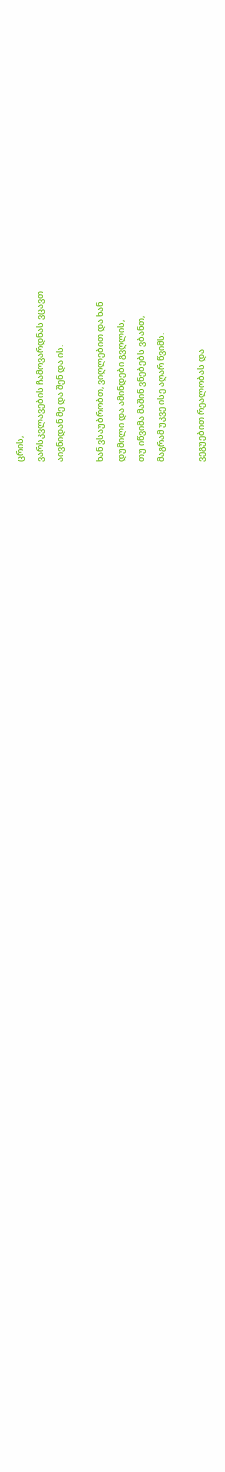ცრის,
ვარსკვლავების ჩამოვარდნას ვცავთ
აივნიდან მე და შენ და ის.

ხან ვსაუბრობთ, ვიღლებით და ხან
დუმილი და ამინდები გვღლის,
თუ იწვიმა მაშინ ვნებებს ვბანთ,
მაგრამ უკვე ისე აღარ წვიმს.

ვეგუებით რეალობას და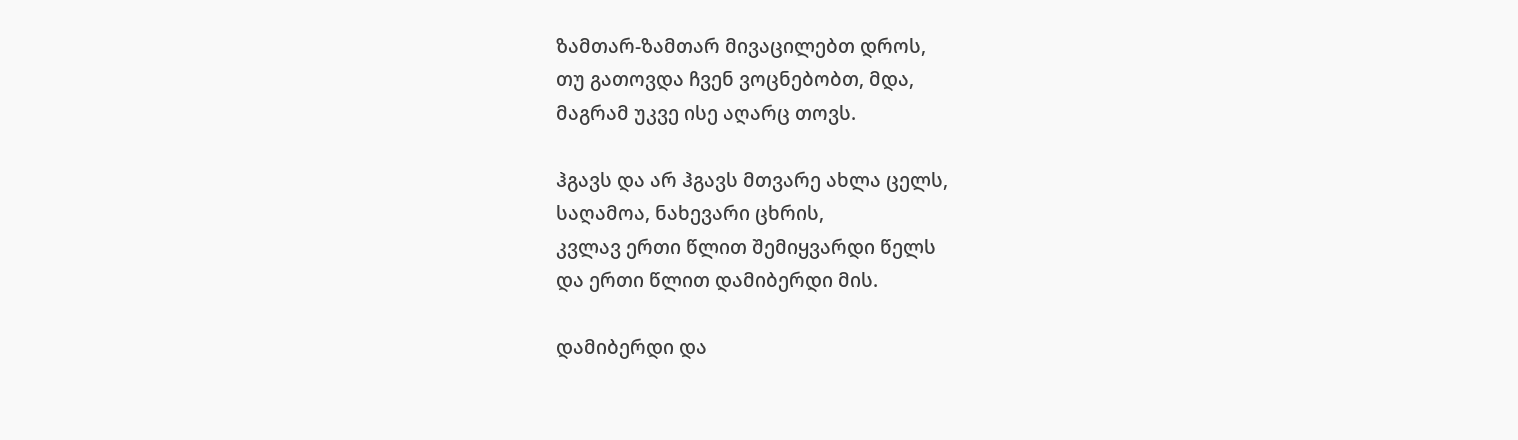ზამთარ-ზამთარ მივაცილებთ დროს,
თუ გათოვდა ჩვენ ვოცნებობთ, მდა,
მაგრამ უკვე ისე აღარც თოვს.

ჰგავს და არ ჰგავს მთვარე ახლა ცელს,
საღამოა, ნახევარი ცხრის,
კვლავ ერთი წლით შემიყვარდი წელს
და ერთი წლით დამიბერდი მის.

დამიბერდი და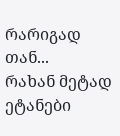რარიგად თან...
რახან მეტად ეტანები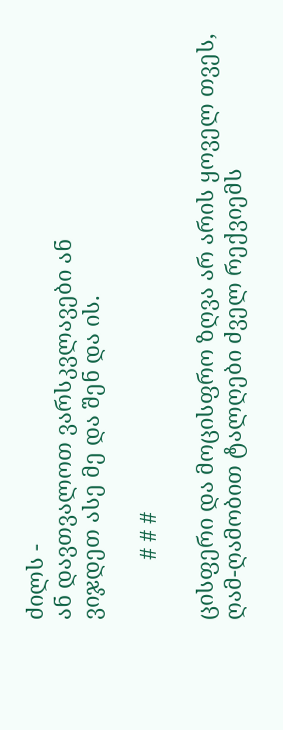ძილს -
ან დავთვალოთ ვარსკვლავები ან
ვიჯდეთ ასე მე და შენ და ის.

          # # #

ცისფერი და მოცისფრო ზღვა არ არის ყოველ თვეს,
ღამ-ღამობით ტალღები ძველ რექვიემს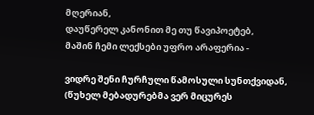მღერიან,
დაუწერელ კანონით მე თუ წავიპოეტებ,
მაშინ ჩემი ლექსები უფრო არაფერია -

ვიდრე შენი ჩურჩული წამოსული სუნთქვიდან,
(წუხელ მებადურებმა ვერ მიცურეს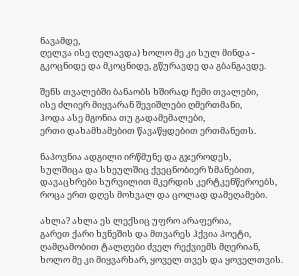ნავამდე,
ღელვა ისე ღელავდა) ხოლო მე კი სულ მინდა -
გკოცნიდე და მკოცნიდე, გწურავდე და გბანგავდე.

შენს თვალებში ბანაობს ხშირად ჩემი თვალები,
ისე ძლიერ მიყვარან შევიშლები ღმერთმანი,
ჰოდა ასე მგონია თუ გადამემალები,
ერთი დახამხამებით წავაწყდებით ერთმანეთს.

ნაპოვნია ადგილი ირწმუნე და გჯეროდეს,
სულშიცა და სხეულშიც ქვეცნობიერ ზმანებით,
დავაცხრები სურვილით მკერდის კერტკენწეროებს,
როცა ერთ დღეს მოხვალ და ცოლად დამეღამები.

ახლა? ახლა ეს ლექსიც უფრო არაფერია,
გარეთ ქარი ხვნეშის და მთვარეს ჰქვია პოეტი,
ღამღამობით ტალღები ძველ რექვიემს მღერიან,
ხოლო მე კი მიყვარხარ, ყოველ თვეს და ყოველთვის.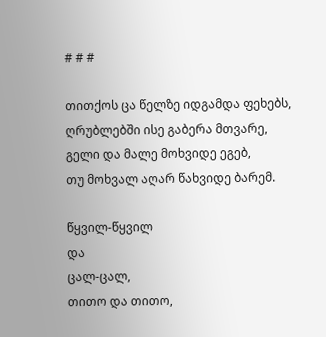# # #

თითქოს ცა წელზე იდგამდა ფეხებს,
ღრუბლებში ისე გაბერა მთვარე,
გელი და მალე მოხვიდე ეგებ,
თუ მოხვალ აღარ წახვიდე ბარემ.

წყვილ-წყვილ
და
ცალ-ცალ,
თითო და თითო,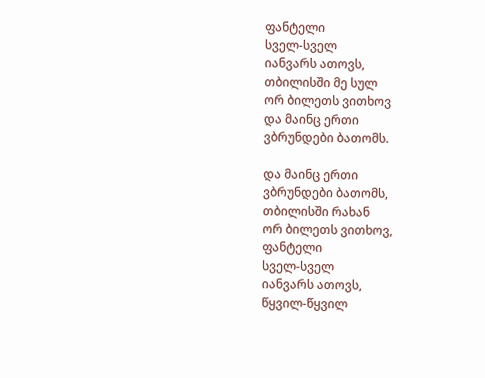ფანტელი
სველ-სველ
იანვარს ათოვს,
თბილისში მე სულ
ორ ბილეთს ვითხოვ
და მაინც ერთი
ვბრუნდები ბათომს.

და მაინც ერთი
ვბრუნდები ბათომს,
თბილისში რახან
ორ ბილეთს ვითხოვ,
ფანტელი
სველ-სველ
იანვარს ათოვს,
წყვილ-წყვილ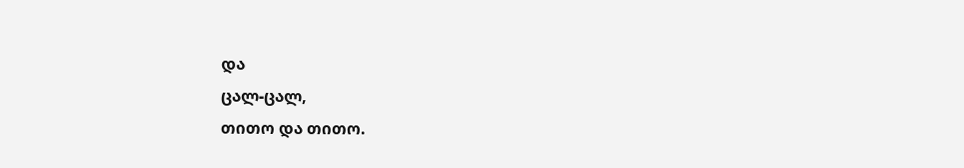და
ცალ-ცალ,
თითო და თითო.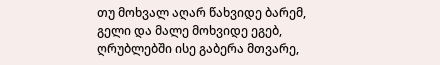თუ მოხვალ აღარ წახვიდე ბარემ,
გელი და მალე მოხვიდე ეგებ,
ღრუბლებში ისე გაბერა მთვარე,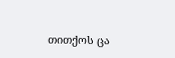თითქოს ცა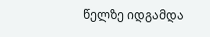წელზე იდგამდა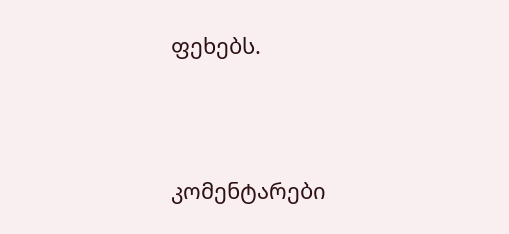ფეხებს.





კომენტარები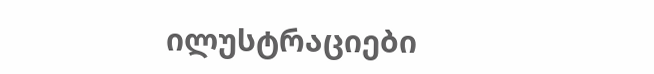ილუსტრაციები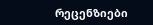რეცენზიები